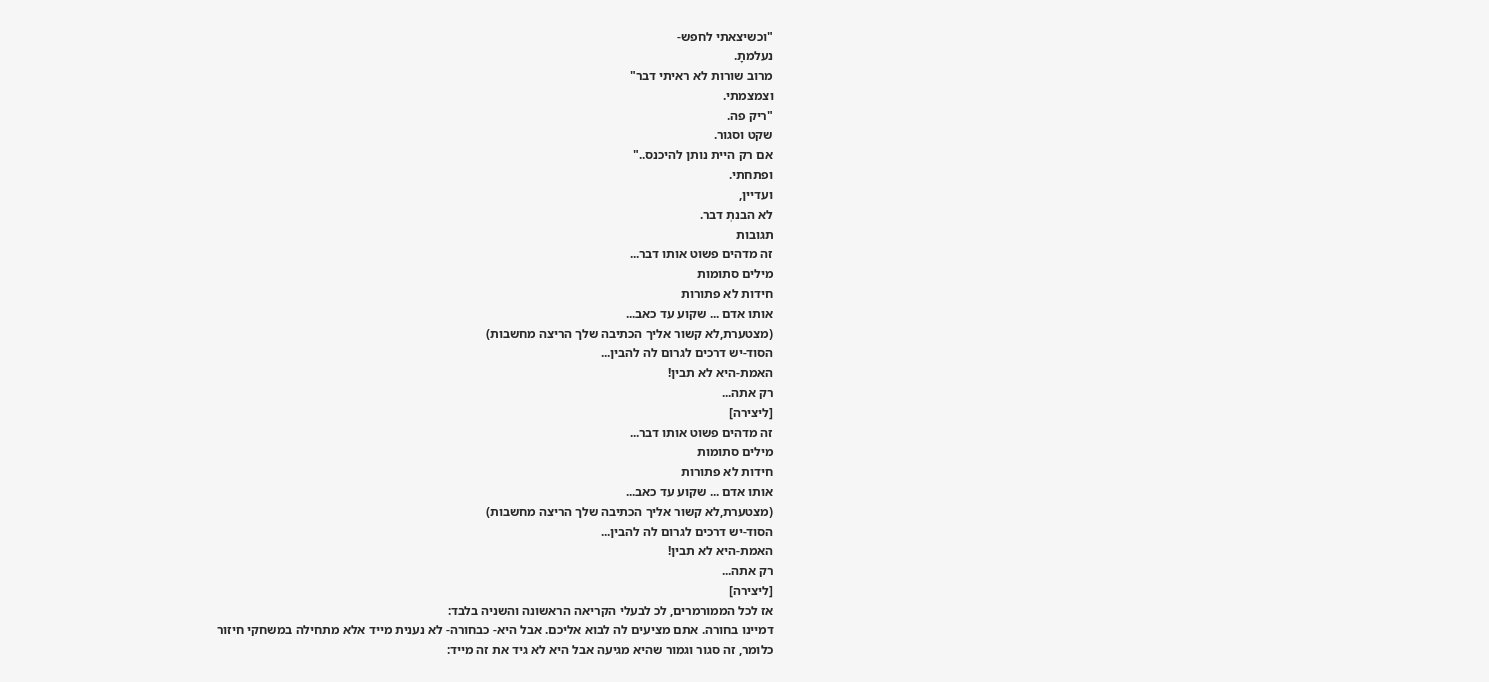"וכשיצאתי לחפש-
נעלמתָ.
מרוב שורות לא ראיתי דבר"
וצמצמתי.
"ריק פה.
שקט וסגור.
אם רק היית נותן להיכנס.."
ופתחתי.
ועדיין,
לא הבנתְ דבר.
תגובות
זה מדהים פשוט אותו דבר...
מילים סתומות
חידות לא פתורות
אותו אדם ... שקוע עד כאב...
(מצטערת,לא קשור אליך הכתיבה שלך הריצה מחשבות)
הסוד-יש דרכים לגרום לה להבין...
האמת-היא לא תבין!
רק אתה...
[ליצירה]
זה מדהים פשוט אותו דבר...
מילים סתומות
חידות לא פתורות
אותו אדם ... שקוע עד כאב...
(מצטערת,לא קשור אליך הכתיבה שלך הריצה מחשבות)
הסוד-יש דרכים לגרום לה להבין...
האמת-היא לא תבין!
רק אתה...
[ליצירה]
אז לכל הממורמרים, לכ לבעלי הקריאה הראשונה והשניה בלבד:
דמיינו בחורה. אתם מציעים לה לבוא אליכם. אבל היא- כבחורה- לא נענית מייד אלא מתחילה במשחקי חיזור
כלומר, זה סגור וגמור שהיא מגיעה אבל היא לא גיד את זה מייד: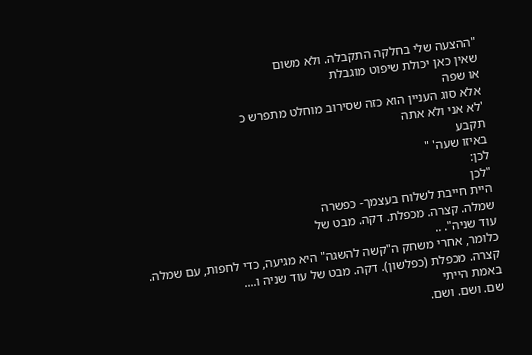"ההצעה שלי בחלקה התקבלה. ולא משום
שאין כאן יכולת שיפוט מוגבלת
או שפה
אלא סוג העניין הוא כזה שסירוב מוחלט מתפרש כ
'לא אני ולא אתה
תקבע
באיזו שעה' "
לכן:
"לכן
היית חייבת לשלוח בעצמך- כפשרה
שמלה. קצרה. מכפלת. דקה. מבט של
עוד שניה". ..
כלומר, אחרי משחק ה"קשה להשגה" היא מגיעה, כדי לחפות, עם שמלה. קצרה. מכפלת (כפלשון). דקה. מבט של עוד שניה ו....
באמת הייתי
שם. ושם. ושם.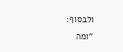ולבסוף:
"ומה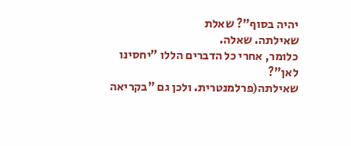יהיה בסוף"? שאלת
שאילתה. שאלה.
כלומר, אחרי כל הדברים הללו "יחסינו לאן"?
שאילתה(פרלמנטרית. ולכן גם "בקריאה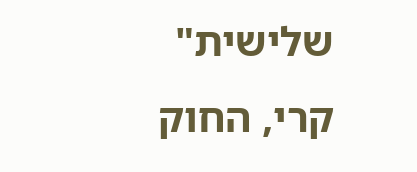שלישית" קרי, החוק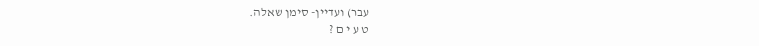עבר) ועדיין- סימן שאלה.
ט ע י ם ?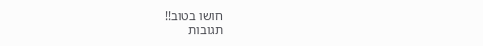חושו בטוב!!
תגובות